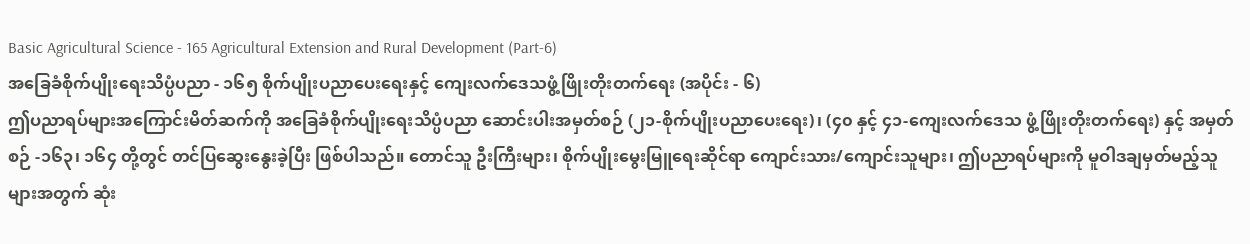Basic Agricultural Science - 165 Agricultural Extension and Rural Development (Part-6)
အခြေခံစိုက်ပျိုးရေးသိပ္ပံပညာ - ၁၆၅ စိုက်ပျိုးပညာပေးရေးနှင့် ကျေးလက်ဒေသဖွံ့ဖြိုးတိုးတက်ရေး (အပိုင်း - ၆)
ဤပညာရပ်များအကြောင်းမိတ်ဆက်ကို အခြေခံစိုက်ပျိုးရေးသိပ္ပံပညာ ဆောင်းပါးအမှတ်စဉ် (၂၁-စိုက်ပျိုးပညာပေးရေး)၊ (၄၀ နှင့် ၄၁-ကျေးလက်ဒေသ ဖွံ့ဖြိုးတိုးတက်ရေး) နှင့် အမှတ်စဉ် -၁၆၃၊ ၁၆၄ တို့တွင် တင်ပြဆွေးနွေးခဲ့ပြီး ဖြစ်ပါသည်။ တောင်သူ ဦးကြီးများ၊ စိုက်ပျိုးမွေးမြူရေးဆိုင်ရာ ကျောင်းသား/ကျောင်းသူများ၊ ဤပညာရပ်များကို မူဝါဒချမှတ်မည့်သူများအတွက် ဆုံး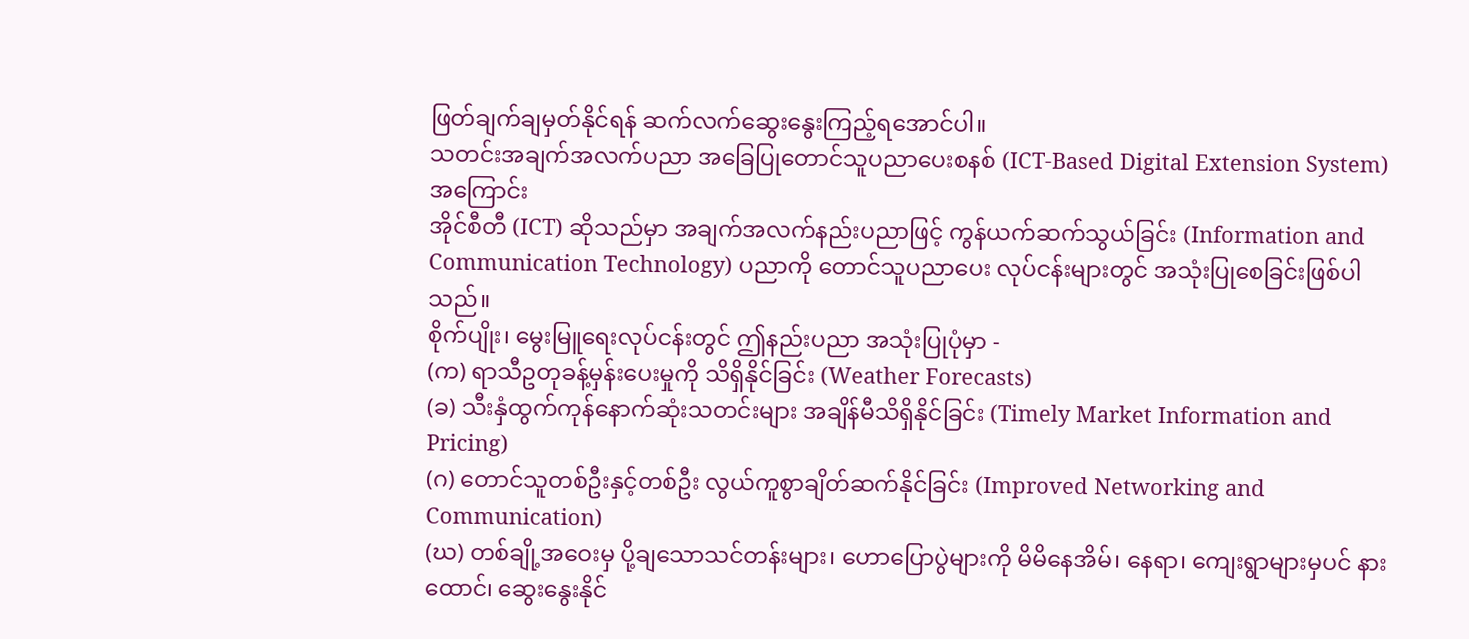ဖြတ်ချက်ချမှတ်နိုင်ရန် ဆက်လက်ဆွေးနွေးကြည့်ရအောင်ပါ။
သတင်းအချက်အလက်ပညာ အခြေပြုတောင်သူပညာပေးစနစ် (ICT-Based Digital Extension System) အကြောင်း
အိုင်စီတီ (ICT) ဆိုသည်မှာ အချက်အလက်နည်းပညာဖြင့် ကွန်ယက်ဆက်သွယ်ခြင်း (Information and Communication Technology) ပညာကို တောင်သူပညာပေး လုပ်ငန်းများတွင် အသုံးပြုစေခြင်းဖြစ်ပါသည်။
စိုက်ပျိုး၊ မွေးမြူရေးလုပ်ငန်းတွင် ဤနည်းပညာ အသုံးပြုပုံမှာ -
(က) ရာသီဥတုခန့်မှန်းပေးမှုကို သိရှိနိုင်ခြင်း (Weather Forecasts)
(ခ) သီးနှံထွက်ကုန်နောက်ဆုံးသတင်းများ အချိန်မီသိရှိနိုင်ခြင်း (Timely Market Information and Pricing)
(ဂ) တောင်သူတစ်ဦးနှင့်တစ်ဦး လွယ်ကူစွာချိတ်ဆက်နိုင်ခြင်း (Improved Networking and Communication)
(ဃ) တစ်ချို့အဝေးမှ ပို့ချသောသင်တန်းများ၊ ဟောပြောပွဲများကို မိမိနေအိမ်၊ နေရာ၊ ကျေးရွာများမှပင် နားထောင်၊ ဆွေးနွေးနိုင်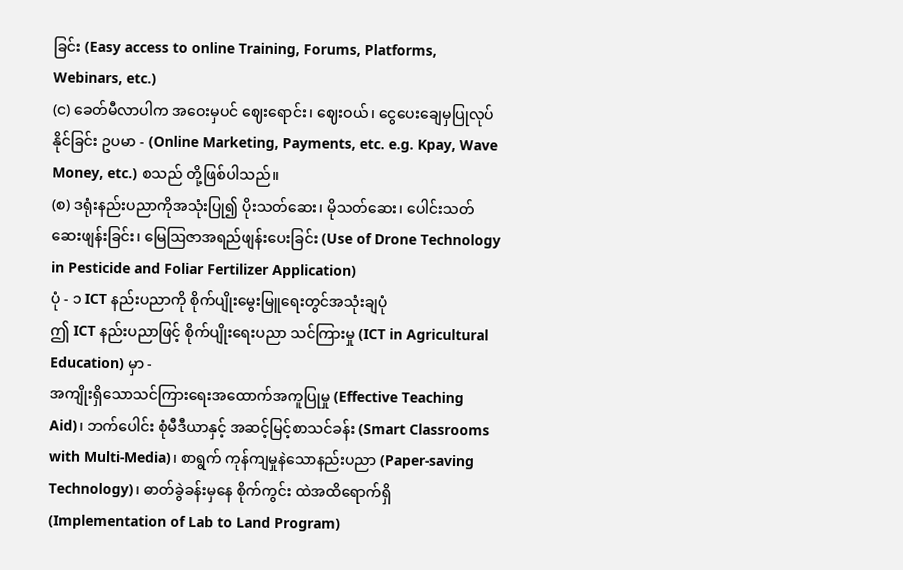ခြင်း (Easy access to online Training, Forums, Platforms, Webinars, etc.)
(င) ခေတ်မီလာပါက အဝေးမှပင် ဈေးရောင်း၊ ဈေးဝယ်၊ ငွေပေးချေမှပြုလုပ်နိုင်ခြင်း ဥပမာ - (Online Marketing, Payments, etc. e.g. Kpay, Wave Money, etc.) စသည် တို့ဖြစ်ပါသည်။
(စ) ဒရုံးနည်းပညာကိုအသုံးပြု၍ ပိုးသတ်ဆေး၊ မိုသတ်ဆေး၊ ပေါင်းသတ်ဆေးဖျန်းခြင်း၊ မြေဩဇာအရည်ဖျန်းပေးခြင်း (Use of Drone Technology in Pesticide and Foliar Fertilizer Application)
ပုံ - ၁ ICT နည်းပညာကို စိုက်ပျိုးမွေးမြူရေးတွင်အသုံးချပုံ
ဤ ICT နည်းပညာဖြင့် စိုက်ပျိုးရေးပညာ သင်ကြားမှု (ICT in Agricultural Education) မှာ -
အကျိုးရှိသောသင်ကြားရေးအထောက်အကူပြုမှု (Effective Teaching Aid)၊ ဘက်ပေါင်း စုံမီဒီယာနှင့် အဆင့်မြင့်စာသင်ခန်း (Smart Classrooms with Multi-Media)၊ စာရွက် ကုန်ကျမှုနဲသောနည်းပညာ (Paper-saving Technology)၊ ဓာတ်ခွဲခန်းမှနေ စိုက်ကွင်း ထဲအထိရောက်ရှိ (Implementation of Lab to Land Program)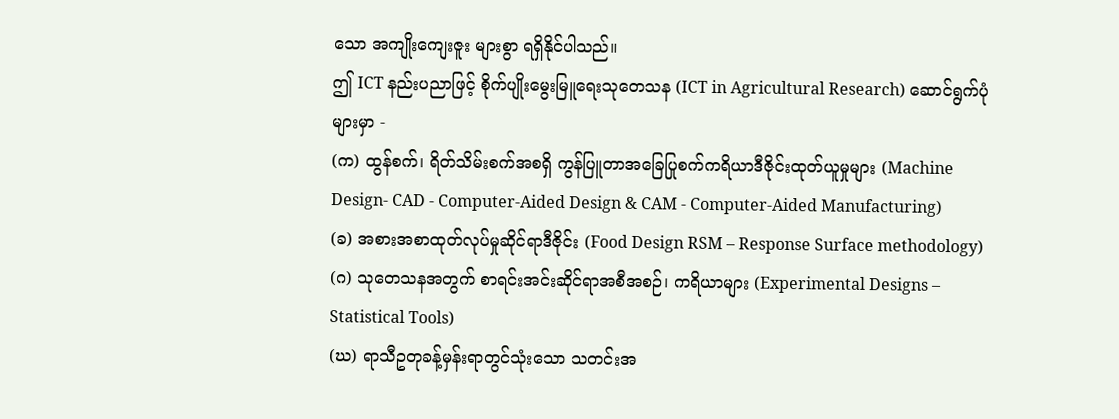သော အကျိုးကျေးဇူး များစွာ ရရှိနိုင်ပါသည်။
ဤ ICT နည်းပညာဖြင့် စိုက်ပျိုးမွေးမြူရေးသုတေသန (ICT in Agricultural Research) ဆောင်ရွက်ပုံများမှာ -
(က) ထွန်စက်၊ ရိတ်သိမ်းစက်အစရှိ ကွန်ပြူတာအခြေပြုစက်ကရိယာဒီဇိုင်းထုတ်ယူမှုများ (Machine Design- CAD - Computer-Aided Design & CAM - Computer-Aided Manufacturing)
(ခ) အစားအစာထုတ်လုပ်မှုဆိုင်ရာဒီဇိုင်း (Food Design RSM – Response Surface methodology)
(ဂ) သုတေသနအတွက် စာရင်းအင်းဆိုင်ရာအစီအစဉ်၊ ကရိယာများ (Experimental Designs – Statistical Tools)
(ဃ) ရာသီဥတုခန့်မှန်းရာတွင်သုံးသော သတင်းအ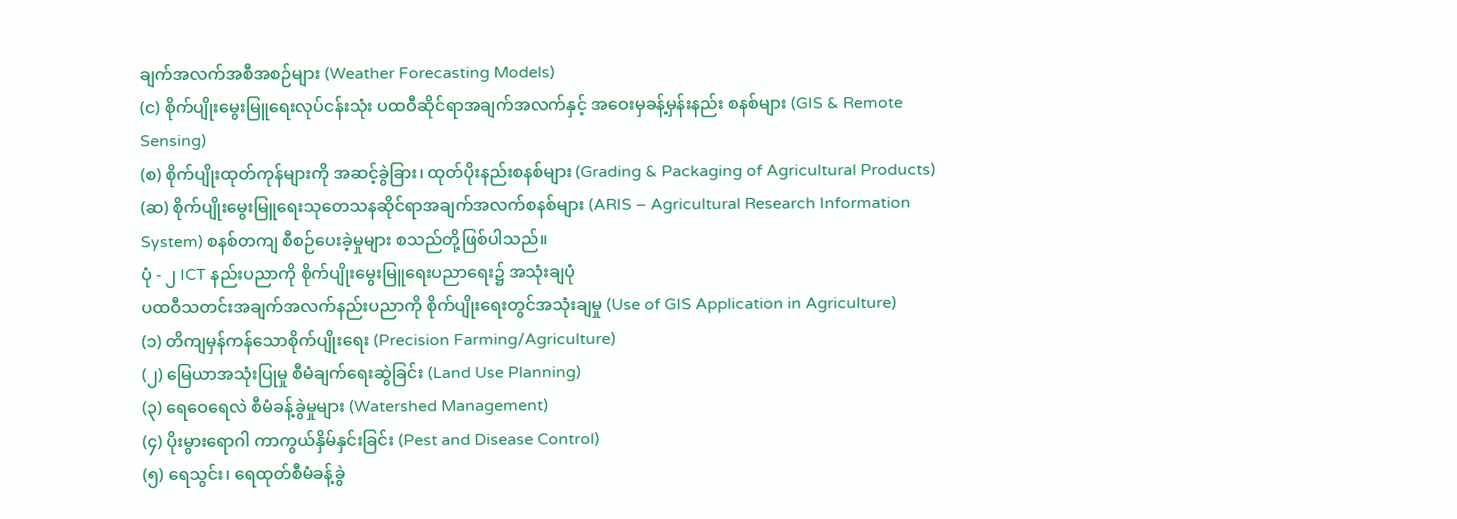ချက်အလက်အစီအစဉ်များ (Weather Forecasting Models)
(င) စိုက်ပျိုးမွေးမြူရေးလုပ်ငန်းသုံး ပထဝီဆိုင်ရာအချက်အလက်နှင့် အဝေးမှခန့်မှန်းနည်း စနစ်များ (GIS & Remote Sensing)
(စ) စိုက်ပျိုးထုတ်ကုန်များကို အဆင့်ခွဲခြား၊ ထုတ်ပိုးနည်းစနစ်များ (Grading & Packaging of Agricultural Products)
(ဆ) စိုက်ပျိုးမွေးမြူရေးသုတေသနဆိုင်ရာအချက်အလက်စနစ်များ (ARIS – Agricultural Research Information System) စနစ်တကျ စီစဉ်ပေးခဲ့မှုများ စသည်တို့ဖြစ်ပါသည်။
ပုံ - ၂ ICT နည်းပညာကို စိုက်ပျိုးမွေးမြူရေးပညာရေး၌ အသုံးချပုံ
ပထဝီသတင်းအချက်အလက်နည်းပညာကို စိုက်ပျိုးရေးတွင်အသုံးချမှု (Use of GIS Application in Agriculture)
(၁) တိကျမှန်ကန်သောစိုက်ပျိုးရေး (Precision Farming/Agriculture)
(၂) မြေယာအသုံးပြုမှု စီမံချက်ရေးဆွဲခြင်း (Land Use Planning)
(၃) ရေဝေရေလဲ စီမံခန့်ခွဲမှုများ (Watershed Management)
(၄) ပိုးမွားရောဂါ ကာကွယ်နှိမ်နှင်းခြင်း (Pest and Disease Control)
(၅) ရေသွင်း၊ ရေထုတ်စီမံခန့်ခွဲ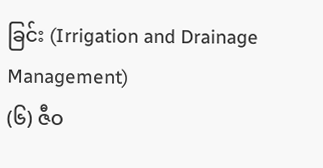ခြင်း (Irrigation and Drainage Management)
(၆) ဇီဝ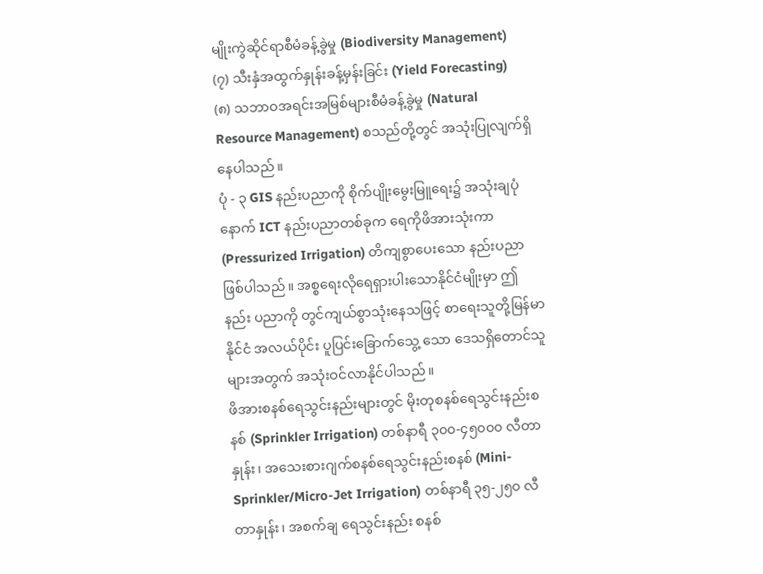မျိုးကွဲဆိုင်ရာစီမံခန့်ခွဲမှု (Biodiversity Management)
(၇) သီးနှံအထွက်နှုန်းခန့်မှန်းခြင်း (Yield Forecasting)
(၈) သဘာဝအရင်းအမြစ်များစီမံခန့်ခွဲမှု (Natural Resource Management) စသည်တို့တွင် အသုံးပြုလျက်ရှိနေပါသည်။
ပုံ - ၃ GIS နည်းပညာကို စိုက်ပျိုးမွေးမြူရေး၌ အသုံးချပုံ
နောက် ICT နည်းပညာတစ်ခုက ရေကိုဖိအားသုံးကာ (Pressurized Irrigation) တိကျစွာပေးသော နည်းပညာဖြစ်ပါသည်။ အစ္စရေးလိုရေရှားပါးသောနိုင်ငံမျိုးမှာ ဤနည်း ပညာကို တွင်ကျယ်စွာသုံးနေသဖြင့် စာရေးသူတို့မြန်မာနိုင်ငံ အလယ်ပိုင်း ပူပြင်းခြောက်သွေ့ သော ဒေသရှိတောင်သူများအတွက် အသုံးဝင်လာနိုင်ပါသည်။
ဖိအားစနစ်ရေသွင်းနည်းများတွင် မိုးတုစနစ်ရေသွင်းနည်းစနစ် (Sprinkler Irrigation) တစ်နာရီ ၃၀၀-၄၅၀၀၀ လီတာနှုန်း၊ အသေးစားဂျက်စနစ်ရေသွင်းနည်းစနစ် (Mini-Sprinkler/Micro-Jet Irrigation) တစ်နာရီ ၃၅-၂၅၀ လီတာနှုန်း၊ အစက်ချ ရေသွင်းနည်း စနစ်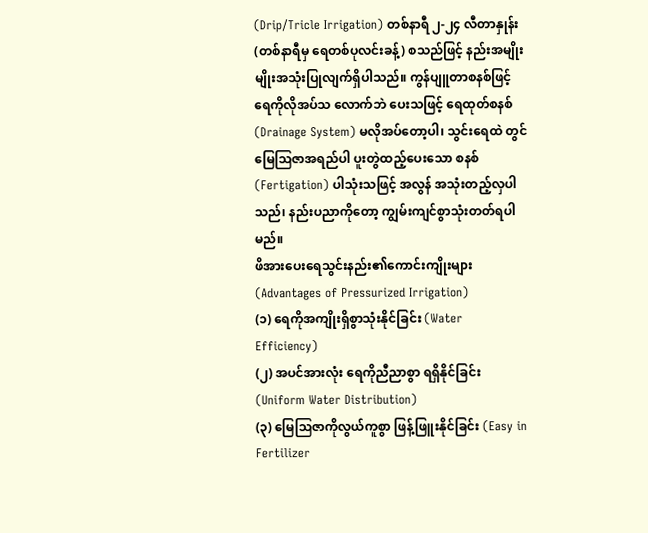(Drip/Tricle Irrigation) တစ်နာရီ ၂-၂၄ လီတာနှုန်း (တစ်နာရီမှ ရေတစ်ပုလင်းခန့်) စသည်ဖြင့် နည်းအမျိုးမျိုးအသုံးပြုလျက်ရှိပါသည်။ ကွန်ပျူတာစနစ်ဖြင့် ရေကိုလိုအပ်သ လောက်ဘဲ ပေးသဖြင့် ရေထုတ်စနစ် (Drainage System) မလိုအပ်တော့ပါ၊ သွင်းရေထဲ တွင် မြေဩဇာအရည်ပါ ပူးတွဲထည့်ပေးသော စနစ် (Fertigation) ပါသုံးသဖြင့် အလွန် အသုံးတည့်လှပါသည်၊ နည်းပညာကိုတော့ ကျွမ်းကျင်စွာသုံးတတ်ရပါမည်။
ဖိအားပေးရေသွင်းနည်း၏ကောင်းကျိုးများ (Advantages of Pressurized Irrigation)
(၁) ရေကိုအကျိုးရှိစွာသုံးနိုင်ခြင်း (Water Efficiency)
(၂) အပင်အားလုံး ရေကိုညီညာစွာ ရရှိနိုင်ခြင်း (Uniform Water Distribution)
(၃) မြေဩဇာကိုလွယ်ကူစွာ ဖြန့်ဖြူးနိုင်ခြင်း (Easy in Fertilizer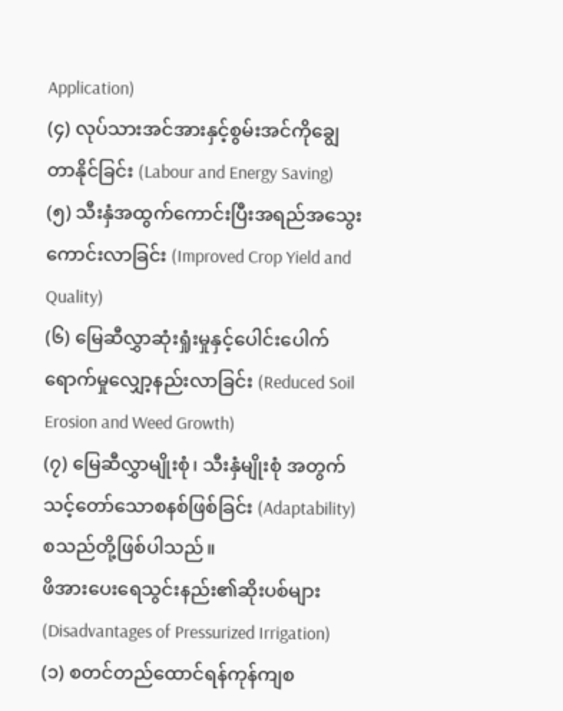Application)
(၄) လုပ်သားအင်အားနှင့်စွမ်းအင်ကိုချွေတာနိုင်ခြင်း (Labour and Energy Saving)
(၅) သီးနှံအထွက်ကောင်းပြီးအရည်အသွေးကောင်းလာခြင်း (Improved Crop Yield and Quality)
(၆) မြေဆီလွှာဆုံးရှုံးမှုနှင့်ပေါင်းပေါက်ရောက်မှုလျှော့နည်းလာခြင်း (Reduced Soil Erosion and Weed Growth)
(၇) မြေဆီလွှာမျိုးစုံ၊ သီးနှံမျိုးစုံ အတွက်သင့်တော်သောစနစ်ဖြစ်ခြင်း (Adaptability) စသည်တို့ဖြစ်ပါသည်။
ဖိအားပေးရေသွင်းနည်း၏ဆိုးပစ်များ (Disadvantages of Pressurized Irrigation)
(၁) စတင်တည်ထောင်ရန်ကုန်ကျစ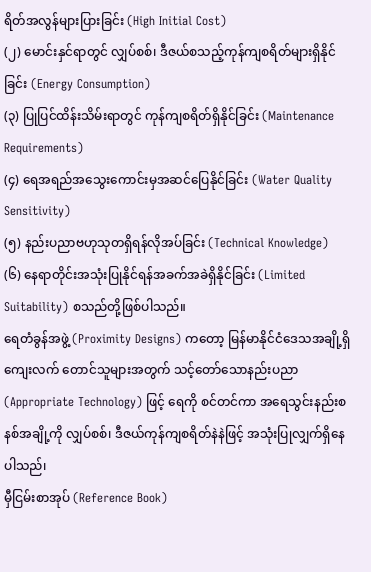ရိတ်အလွန်များပြားခြင်း (High Initial Cost)
(၂) မောင်းနှင်ရာတွင် လျှပ်စစ်၊ ဒီဇယ်စသည့်ကုန်ကျစရိတ်များရှိနိုင်ခြင်း (Energy Consumption)
(၃) ပြုပြင်ထိန်းသိမ်းရာတွင် ကုန်ကျစရိတ်ရှိနိုင်ခြင်း (Maintenance Requirements)
(၄) ရေအရည်အသွေးကောင်းမှအဆင်ပြေနိုင်ခြင်း (Water Quality Sensitivity)
(၅) နည်းပညာဗဟုသုတရှိရန်လိုအပ်ခြင်း (Technical Knowledge)
(၆) နေရာတိုင်းအသုံးပြုနိုင်ရန်အခက်အခဲရှိနိုင်ခြင်း (Limited Suitability) စသည်တို့ဖြစ်ပါသည်။
ရေတံခွန်အဖွဲ့ (Proximity Designs) ကတော့ မြန်မာနိုင်ငံဒေသအချို့ရှိ ကျေးလက် တောင်သူများအတွက် သင့်တော်သောနည်းပညာ (Appropriate Technology) ဖြင့် ရေကို စင်တင်ကာ အရေသွင်းနည်းစနစ်အချို့ကို လျှပ်စစ်၊ ဒီဇယ်ကုန်ကျစရိတ်နဲနဲဖြင့် အသုံးပြုလျှက်ရှိနေပါသည်၊
မှီငြမ်းစာအုပ် (Reference Book)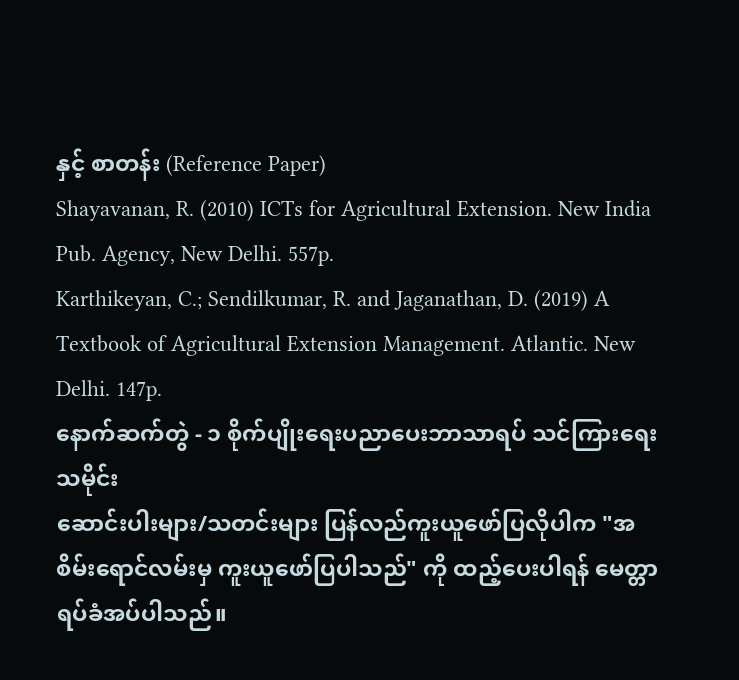နှင့် စာတန်း (Reference Paper)
Shayavanan, R. (2010) ICTs for Agricultural Extension. New India Pub. Agency, New Delhi. 557p.
Karthikeyan, C.; Sendilkumar, R. and Jaganathan, D. (2019) A Textbook of Agricultural Extension Management. Atlantic. New Delhi. 147p.
နောက်ဆက်တွဲ - ၁ စိုက်ပျိုးရေးပညာပေးဘာသာရပ် သင်ကြားရေးသမိုင်း
ဆောင်းပါးများ/သတင်းများ ပြန်လည်ကူးယူဖော်ပြလိုပါက "အစိမ်းရောင်လမ်းမှ ကူးယူဖော်ပြပါသည်" ကို ထည့်ပေးပါရန် မေတ္တာရပ်ခံအပ်ပါသည်။